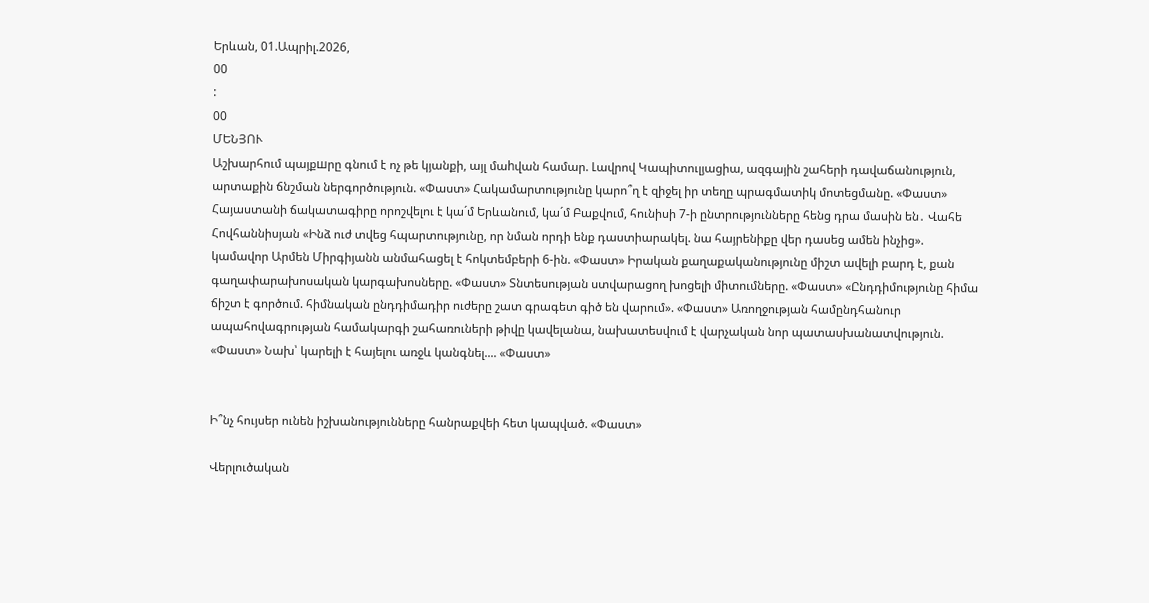Երևան, 01.Ապրիլ.2026,
00
:
00
ՄԵՆՅՈՒ
Աշխարհում պայքшրը գնում է ոչ թե կյանքի, այլ մաhվան համար. Լավրով Կապիտուլյացիա, ազգային շահերի դավաճանություն, արտաքին ճնշման ներգործություն. «Փաստ» Հակամարտությունը կարո՞ղ է զիջել իր տեղը պրագմատիկ մոտեցմանը. «Փաստ» Հայաստանի ճակատագիրը որոշվելու է կա´մ Երևանում, կա´մ Բաքվում, հունիսի 7-ի ընտրությունները հենց դրա մասին են․ Վահե Հովհաննիսյան «Ինձ ուժ տվեց հպարտությունը, որ նման որդի ենք դաստիարակել. նա հայրենիքը վեր դասեց ամեն ինչից». կամավոր Արմեն Միրգիյանն անմահացել է հոկտեմբերի 6-ին. «Փաստ» Իրական քաղաքականությունը միշտ ավելի բարդ է, քան գաղափարախոսական կարգախոսները. «Փաստ» Տնտեսության ստվարացող խոցելի միտումները. «Փաստ» «Ընդդիմությունը հիմա ճիշտ է գործում. հիմնական ընդդիմադիր ուժերը շատ գրագետ գիծ են վարում». «Փաստ» Առողջության համընդհանուր ապահովագրության համակարգի շահառուների թիվը կավելանա, նախատեսվում է վարչական նոր պատասխանատվություն. «Փաստ» Նախ՝ կարելի է հայելու առջև կանգնել.... «Փաստ»


Ի՞նչ հույսեր ունեն իշխանությունները հանրաքվեի հետ կապված. «Փաստ»

Վերլուծական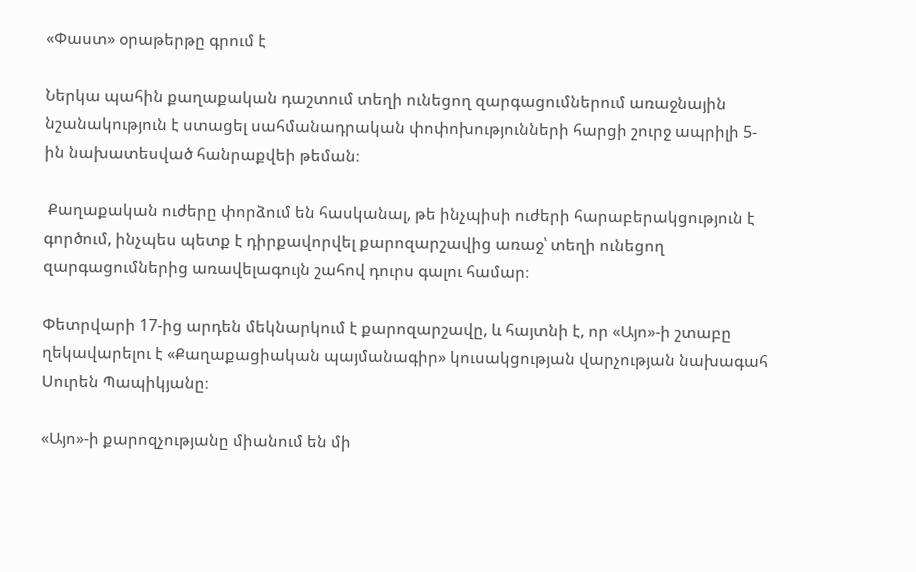«Փաստ» օրաթերթը գրում է

Ներկա պահին քաղաքական դաշտում տեղի ունեցող զարգացումներում առաջնային նշանակություն է ստացել սահմանադրական փոփոխությունների հարցի շուրջ ապրիլի 5-ին նախատեսված հանրաքվեի թեման։

 Քաղաքական ուժերը փորձում են հասկանալ, թե ինչպիսի ուժերի հարաբերակցություն է գործում, ինչպես պետք է դիրքավորվել քարոզարշավից առաջ՝ տեղի ունեցող զարգացումներից առավելագույն շահով դուրս գալու համար։

Փետրվարի 17-ից արդեն մեկնարկում է քարոզարշավը, և հայտնի է, որ «Այո»-ի շտաբը ղեկավարելու է «Քաղաքացիական պայմանագիր» կուսակցության վարչության նախագահ Սուրեն Պապիկյանը։

«Այո»-ի քարոզչությանը միանում են մի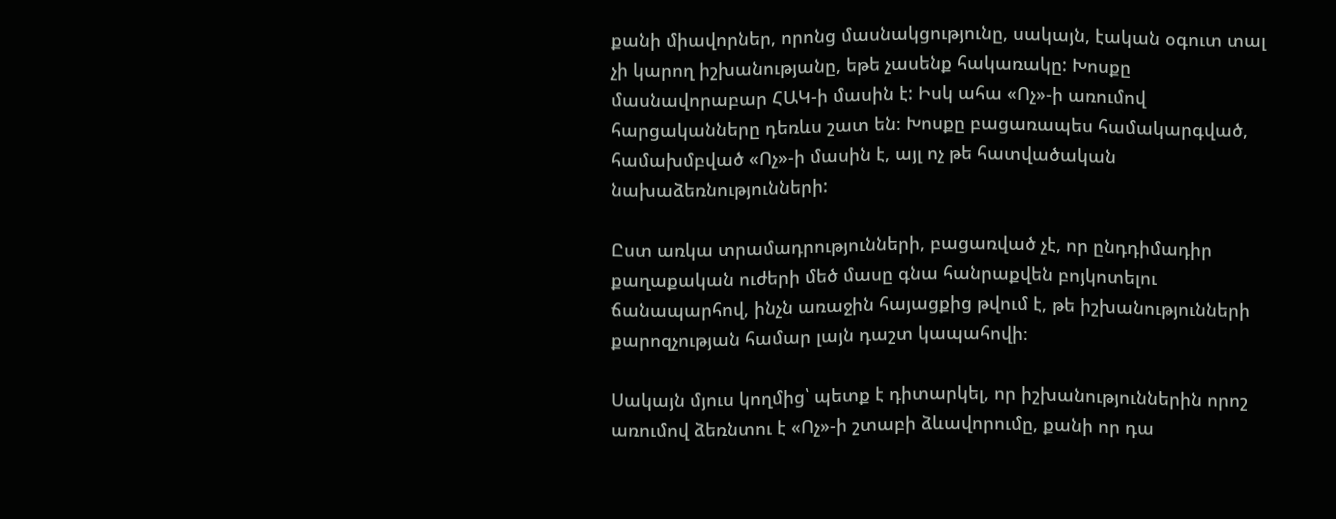քանի միավորներ, որոնց մասնակցությունը, սակայն, էական օգուտ տալ չի կարող իշխանությանը, եթե չասենք հակառակը: Խոսքը մասնավորաբար ՀԱԿ-ի մասին է: Իսկ ահա «Ոչ»-ի առումով հարցականները դեռևս շատ են։ Խոսքը բացառապես համակարգված, համախմբված «Ոչ»-ի մասին է, այլ ոչ թե հատվածական նախաձեռնությունների:

Ըստ առկա տրամադրությունների, բացառված չէ, որ ընդդիմադիր քաղաքական ուժերի մեծ մասը գնա հանրաքվեն բոյկոտելու ճանապարհով, ինչն առաջին հայացքից թվում է, թե իշխանությունների քարոզչության համար լայն դաշտ կապահովի։

Սակայն մյուս կողմից՝ պետք է դիտարկել, որ իշխանություններին որոշ առումով ձեռնտու է «Ոչ»-ի շտաբի ձևավորումը, քանի որ դա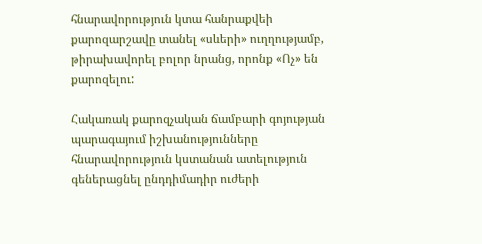հնարավորություն կտա հանրաքվեի քարոզարշավը տանել «սևերի» ուղղությամբ, թիրախավորել բոլոր նրանց, որոնք «Ոչ» են քարոզելու:

Հակառակ քարոզչական ճամբարի գոյության պարագայում իշխանությունները հնարավորություն կստանան ատելություն գեներացնել ընդդիմադիր ուժերի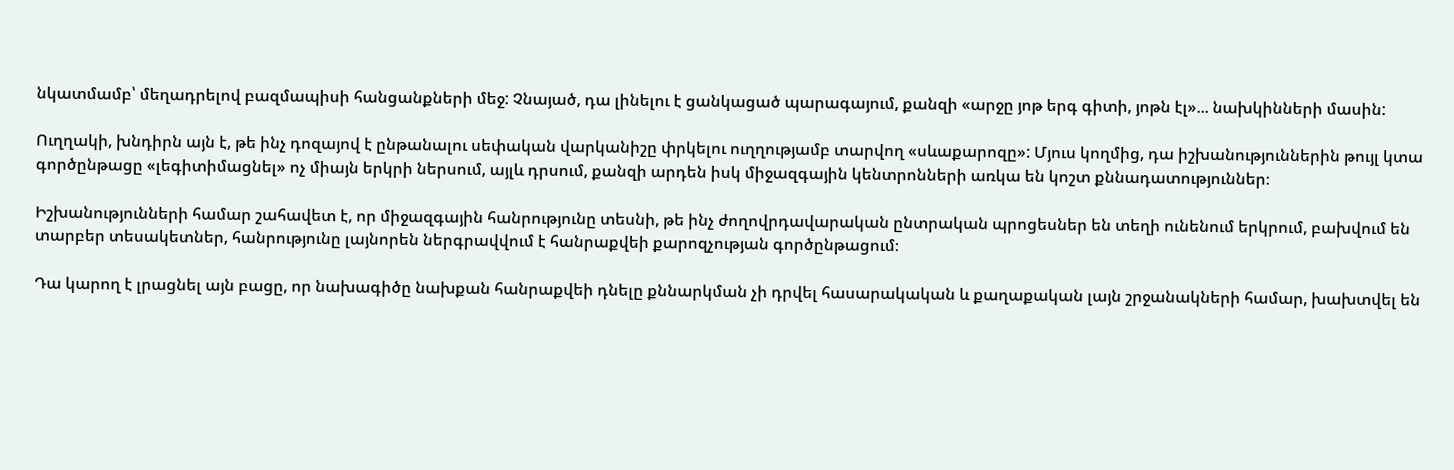նկատմամբ՝ մեղադրելով բազմապիսի հանցանքների մեջ: Չնայած, դա լինելու է ցանկացած պարագայում, քանզի «արջը յոթ երգ գիտի, յոթն էլ»... նախկինների մասին:

Ուղղակի, խնդիրն այն է, թե ինչ դոզայով է ընթանալու սեփական վարկանիշը փրկելու ուղղությամբ տարվող «սևաքարոզը»: Մյուս կողմից, դա իշխանություններին թույլ կտա գործընթացը «լեգիտիմացնել» ոչ միայն երկրի ներսում, այլև դրսում, քանզի արդեն իսկ միջազգային կենտրոնների առկա են կոշտ քննադատություններ։

Իշխանությունների համար շահավետ է, որ միջազգային հանրությունը տեսնի, թե ինչ ժողովրդավարական ընտրական պրոցեսներ են տեղի ունենում երկրում, բախվում են տարբեր տեսակետներ, հանրությունը լայնորեն ներգրավվում է հանրաքվեի քարոզչության գործընթացում։

Դա կարող է լրացնել այն բացը, որ նախագիծը նախքան հանրաքվեի դնելը քննարկման չի դրվել հասարակական և քաղաքական լայն շրջանակների համար, խախտվել են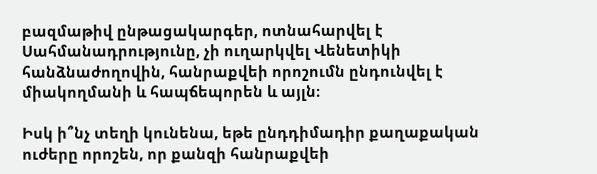բազմաթիվ ընթացակարգեր, ոտնահարվել է Սահմանադրությունը, չի ուղարկվել Վենետիկի հանձնաժողովին, հանրաքվեի որոշումն ընդունվել է միակողմանի և հապճեպորեն և այլն։

Իսկ ի՞նչ տեղի կունենա, եթե ընդդիմադիր քաղաքական ուժերը որոշեն, որ քանզի հանրաքվեի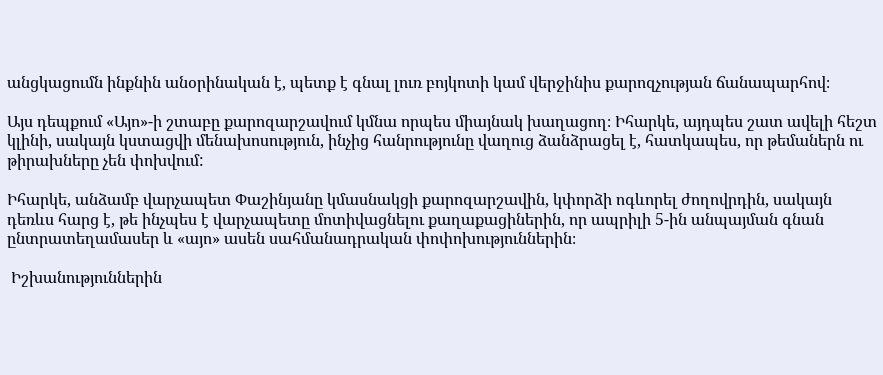անցկացումն ինքնին անօրինական է, պետք է գնալ լուռ բոյկոտի կամ վերջինիս քարոզչության ճանապարհով։

Այս դեպքում «Այո»-ի շտաբը քարոզարշավում կմնա որպես միայնակ խաղացող։ Իհարկե, այդպես շատ ավելի հեշտ կլինի, սակայն կստացվի մենախոսություն, ինչից հանրությունը վաղուց ձանձրացել է, հատկապես, որ թեմաներն ու թիրախները չեն փոխվում:

Իհարկե, անձամբ վարչապետ Փաշինյանը կմասնակցի քարոզարշավին, կփորձի ոգևորել ժողովրդին, սակայն դեռևս հարց է, թե ինչպես է վարչապետը մոտիվացնելու քաղաքացիներին, որ ապրիլի 5-ին անպայման գնան ընտրատեղամասեր և «այո» ասեն սահմանադրական փոփոխություններին։

 Իշխանություններին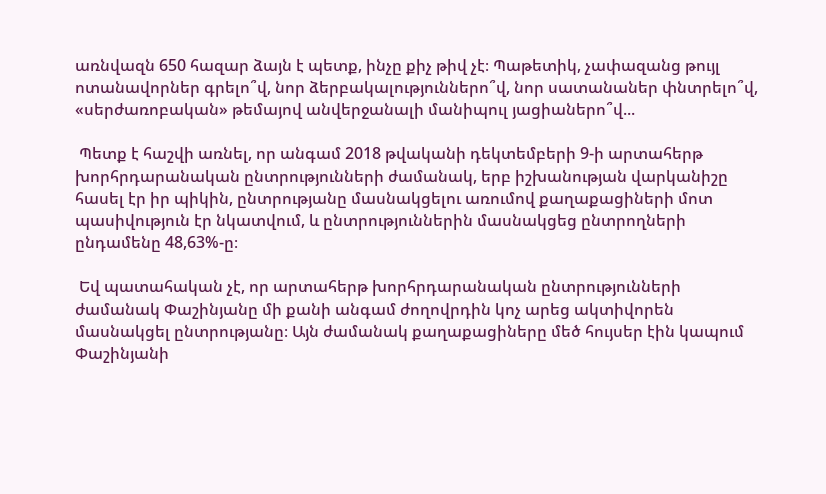առնվազն 650 հազար ձայն է պետք, ինչը քիչ թիվ չէ։ Պաթետիկ, չափազանց թույլ ոտանավորներ գրելո՞վ, նոր ձերբակալություններո՞վ, նոր սատանաներ փնտրելո՞վ, «սերժառոբական» թեմայով անվերջանալի մանիպուլ յացիաներո՞վ...

 Պետք է հաշվի առնել, որ անգամ 2018 թվականի դեկտեմբերի 9-ի արտահերթ խորհրդարանական ընտրությունների ժամանակ, երբ իշխանության վարկանիշը հասել էր իր պիկին, ընտրությանը մասնակցելու առումով քաղաքացիների մոտ պասիվություն էր նկատվում, և ընտրություններին մասնակցեց ընտրողների ընդամենը 48,63%-ը։

 Եվ պատահական չէ, որ արտահերթ խորհրդարանական ընտրությունների ժամանակ Փաշինյանը մի քանի անգամ ժողովրդին կոչ արեց ակտիվորեն մասնակցել ընտրությանը։ Այն ժամանակ քաղաքացիները մեծ հույսեր էին կապում Փաշինյանի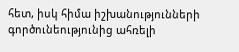հետ, իսկ հիմա իշխանությունների գործունեությունից ահռելի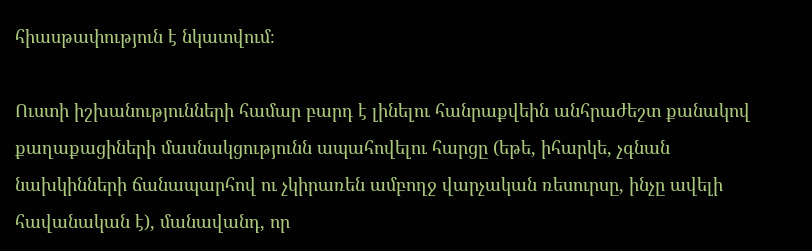հիասթափություն է նկատվում։

Ուստի իշխանությունների համար բարդ է լինելու հանրաքվեին անհրաժեշտ քանակով քաղաքացիների մասնակցությունն ապահովելու հարցը (եթե, իհարկե, չգնան նախկինների ճանապարհով ու չկիրառեն ամբողջ վարչական ռեսուրսը, ինչը ավելի հավանական է), մանավանդ, որ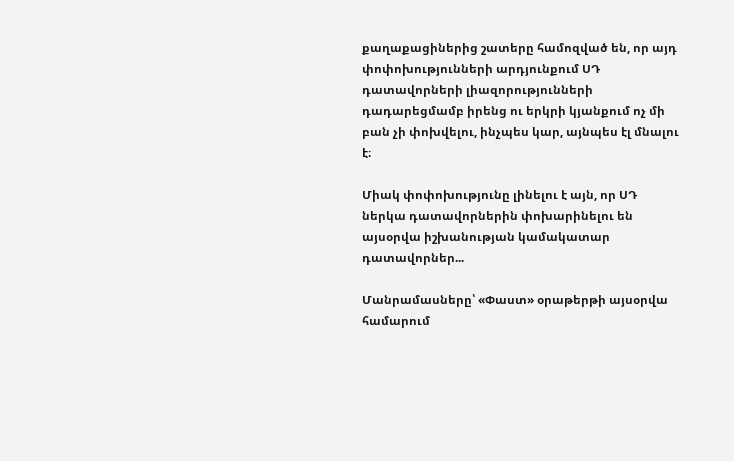քաղաքացիներից շատերը համոզված են, որ այդ փոփոխությունների արդյունքում ՍԴ դատավորների լիազորությունների դադարեցմամբ իրենց ու երկրի կյանքում ոչ մի բան չի փոխվելու, ինչպես կար, այնպես էլ մնալու է։

Միակ փոփոխությունը լինելու է այն, որ ՍԴ ներկա դատավորներին փոխարինելու են այսօրվա իշխանության կամակատար դատավորներ...

Մանրամասները՝ «Փաստ» օրաթերթի այսօրվա համարում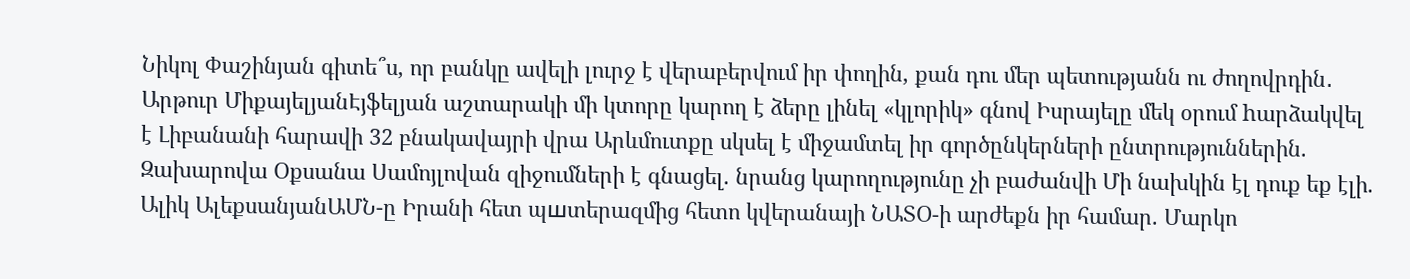Նիկոլ Փաշինյան գիտե՞ս, որ բանկը ավելի լուրջ է վերաբերվում իր փողին, քան դու մեր պետությանն ու ժողովրդին․ Արթուր ՄիքայելյանԷյֆելյան աշտարակի մի կտորը կարող է ձերը լինել «կլորիկ» գնով Իսրայելը մեկ օրում hարձակվել է Լիբանանի հարավի 32 բնակավայրի վրա Արևմուտքը սկսել է միջամտել իր գործընկերների ընտրություններին. Զախարովա Օքսանա Սամոյլովան զիջումների է գնացել. նրանց կարողությունը չի բաժանվի Մի նախկին էլ դուք եք էլի. Ալիկ ԱլեքսանյանԱՄՆ-ը Իրանի հետ պшտերազմից հետո կվերանայի ՆԱՏՕ-ի արժեքն իր համար. Մարկո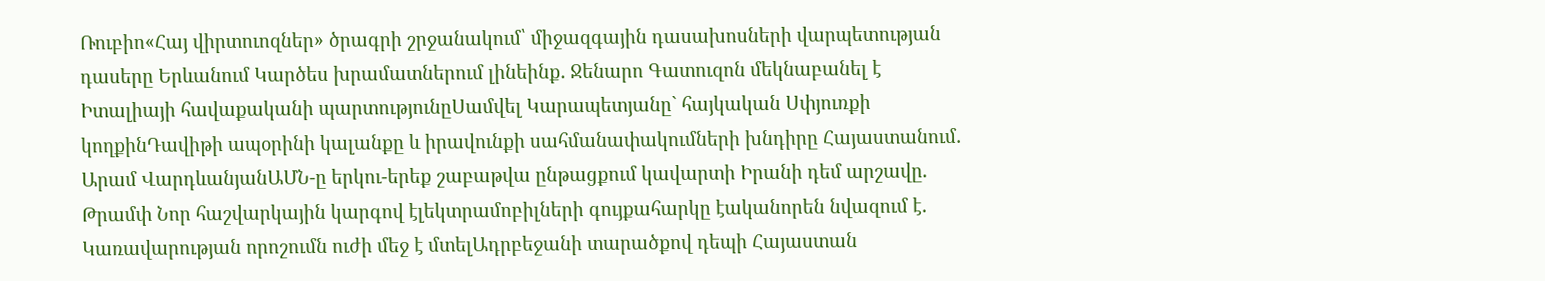Ռուբիո«Հայ վիրտուոզներ» ծրագրի շրջանակում՝ միջազգային դասախոսների վարպետության դասերը Երևանում Կարծես խրամատներում լինեինք․ Ջենարո Գատուզոն մեկնաբանել է Իտալիայի հավաքականի պարտությունըՍամվել Կարապետյանը` հայկական Սփյուռքի կողքինԴավիթի ապօրինի կալանքը և իրավունքի սահմանափակումների խնդիրը Հայաստանում․ Արամ ՎարդևանյանԱՄՆ-ը երկու-երեք շաբաթվա ընթացքում կավարտի Իրանի դեմ արշավը. Թրամփ Նոր հաշվարկային կարգով էլեկտրամոբիլների գույքահարկը էականորեն նվազում է․ Կառավարության որոշումն ուժի մեջ է մտելԱդրբեջանի տարածքով դեպի Հայաստան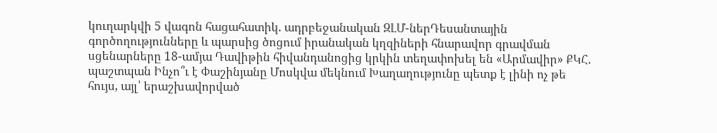կուղարկվի 5 վագոն հացահատիկ. ադրբեջանական ԶԼՄ-ներԴեսանտային գործողությունները և պարսից ծոցում իրանական կղզիների հնարավոր գրավման սցենարները 18-ամյա Դավիթին հիվանդանոցից կրկին տեղափոխել են «Արմավիր» ՔԿՀ. պաշտպան Ինչո՞ւ է Փաշինյանը Մոսկվա մեկնում Խաղաղությունը պետք է լինի ոչ թե հույս, այլ՝ երաշխավորված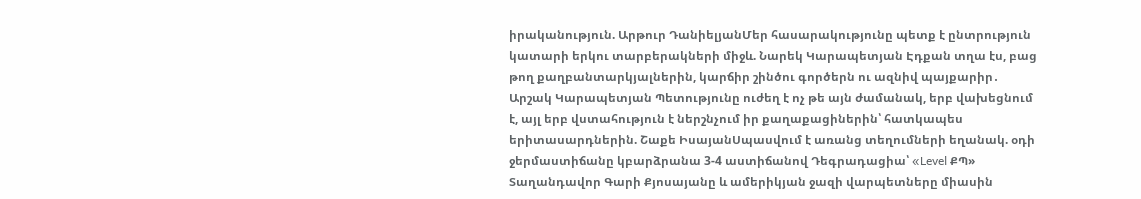իրականություն. Արթուր ԴանիելյանՄեր հասարակությունը պետք է ընտրություն կատարի երկու տարբերակների միջև. Նարեկ Կարապետյան Էդքան տղա էս, բաց թող քաղբանտարկյալներին, կարճիր շինծու գործերն ու ազնիվ պայքարիր․ Արշակ Կարապետյան Պետությունը ուժեղ է ոչ թե այն ժամանակ, երբ վախեցնում է, այլ երբ վստահություն է ներշնչում իր քաղաքացիներին՝ հատկապես երիտասարդներին. Շաքե ԻսայանՍպասվում է առանց տեղումների եղանակ. օդի ջերմաստիճանը կբարձրանա 3-4 աստիճանով Դեգրադացիա՝ «Level ՔՊ» Տաղանդավոր Գարի Քյոսայանը և ամերիկյան ջազի վարպետները միասին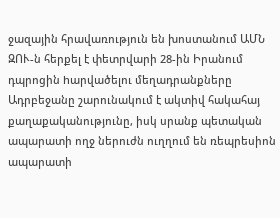ջազային հրավառություն են խոստանում ԱՄՆ ԶՈՒ-ն հերքել է փետրվարի 28-ին Իրանում դպրոցին hարվածելու մեղադրանքները Ադրբեջանը շարունակում է ակտիվ հակահայ քաղաքականությունը, իսկ սրանք պետական ապարատի ողջ ներուժն ուղղում են ռեպրեսիոն ապարատի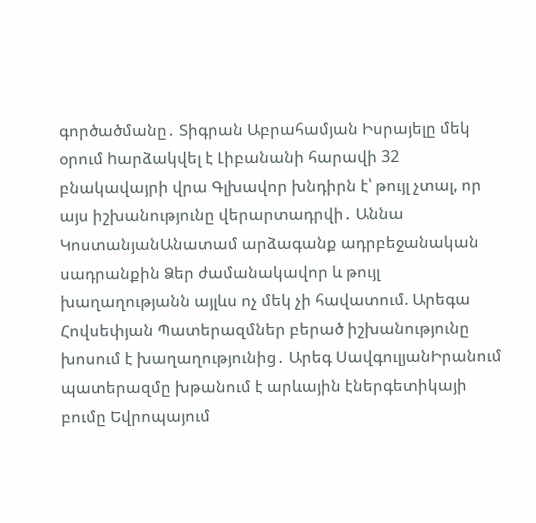գործածմանը․ Տիգրան Աբրահամյան Իսրայելը մեկ օրում hարձակվել է Լիբանանի հարավի 32 բնակավայրի վրա Գլխավոր խնդիրն է՝ թույլ չտալ, որ այս իշխանությունը վերարտադրվի․ Աննա ԿոստանյանԱնատամ արձագանք ադրբեջանական սադրանքին Ձեր ժամանակավոր և թույլ խաղաղությանն այլևս ոչ մեկ չի հավատում. Արեգա Հովսեփյան Պատերազմներ բերած իշխանությունը խոսում է խաղաղությունից․ Արեգ ՍավգուլյանԻրանում պատերազմը խթանում է արևային էներգետիկայի բումը Եվրոպայում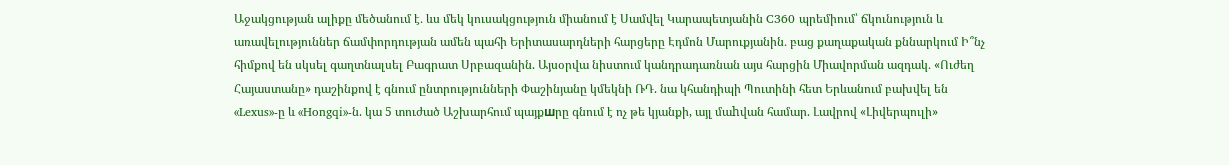Աջակցության ալիքը մեծանում է․ ևս մեկ կուսակցություն միանում է Սամվել Կարապետյանին C360 պրեմիում՝ ճկունություն և առավելություններ ճամփորդության ամեն պահի Երիտասարդների հարցերը Էդմոն Մարուքյանին․ բաց քաղաքական քննարկում Ի՞նչ հիմքով են սկսել գաղտնալսել Բագրատ Սրբազանին. Այսօրվա նիստում կանդրադառնան այս հարցին Միավորման ազդակ․ «Ուժեղ Հայաստանը» դաշինքով է գնում ընտրությունների Փաշինյանը կմեկնի ՌԴ. նա կհանդիպի Պուտինի հետ Երևանում բախվել են «Lexus»-ը և «Hongqi»-ն. կա 5 տուժած Աշխարհում պայքшրը գնում է ոչ թե կյանքի, այլ մաhվան համար. Լավրով «Լիվերպուլի»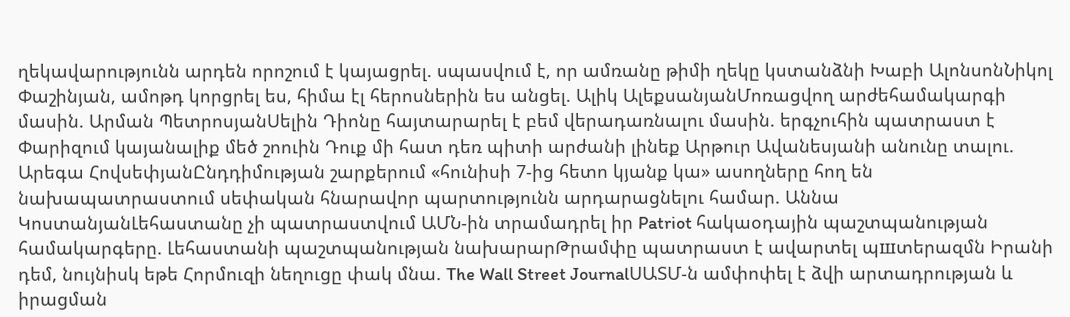ղեկավարությունն արդեն որոշում է կայացրել. սպասվում է, որ ամռանը թիմի ղեկը կստանձնի Խաբի ԱլոնսոնՆիկոլ Փաշինյան, ամոթդ կորցրել ես, հիմա էլ հերոսներին ես անցել. Ալիկ ԱլեքսանյանՄոռացվող արժեհամակարգի մասին. Արման ՊետրոսյանՍելին Դիոնը հայտարարել է բեմ վերադառնալու մասին. երգչուհին պատրաստ է Փարիզում կայանալիք մեծ շոուին Դուք մի հատ դեռ պիտի արժանի լինեք Արթուր Ավանեսյանի անունը տալու. Արեգա ՀովսեփյանԸնդդիմության շարքերում «հունիսի 7-ից հետո կյանք կա» ասողները հող են նախապատրաստում սեփական հնարավոր պարտությունն արդարացնելու համար. Աննա ԿոստանյանԼեհաստանը չի պատրաստվում ԱՄՆ-ին տրամադրել իր Patriot հակաօդային պաշտպանության համակարգերը. Լեհաստանի պաշտպանության նախարարԹրամփը պատրաստ է ավարտել պшտերազմն Իրանի դեմ, նույնիսկ եթե Հորմուզի նեղուցը փակ մնա. The Wall Street JournalՍԱՏՄ-ն ամփոփել է ձվի արտադրության և իրացման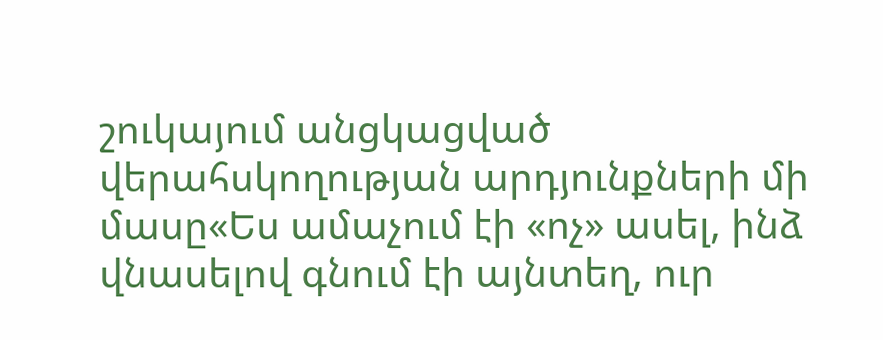շուկայում անցկացված վերահսկողության արդյունքների մի մասը«Ես ամաչում էի «ոչ» ասել, ինձ վնասելով գնում էի այնտեղ, ուր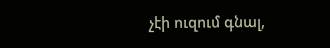չէի ուզում գնալ,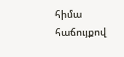հիմա հաճույքով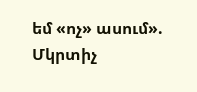եմ «ոչ» ասում». Մկրտիչ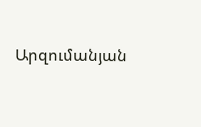Արզումանյան